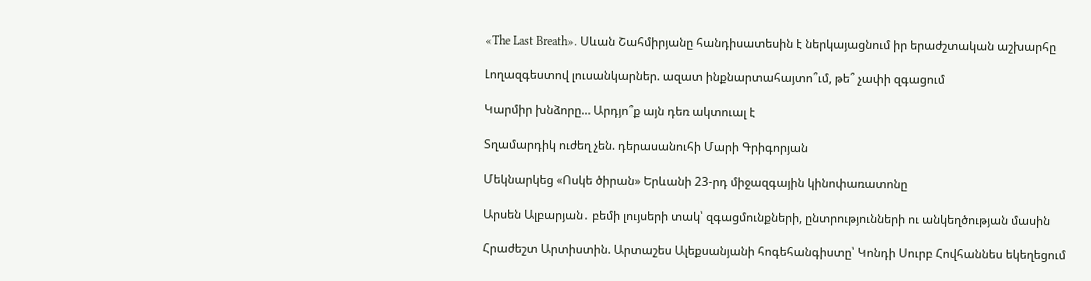«The Last Breath». Սևան Շահմիրյանը հանդիսատեսին է ներկայացնում իր երաժշտական աշխարհը

Լողազգեստով լուսանկարներ. ազատ ինքնարտահայտո՞ւմ, թե՞ չափի զգացում

Կարմիր խնձորը… Արդյո՞ք այն դեռ ակտուալ է

Տղամարդիկ ուժեղ չեն. դերասանուհի Մարի Գրիգորյան

Մեկնարկեց «Ոսկե ծիրան» Երևանի 23-րդ միջազգային կինոփառատոնը

Արսեն Ալբարյան․ բեմի լույսերի տակ՝ զգացմունքների, ընտրությունների ու անկեղծության մասին

Հրաժեշտ Արտիստին. Արտաշես Ալեքսանյանի հոգեհանգիստը՝ Կոնդի Սուրբ Հովհաննես եկեղեցում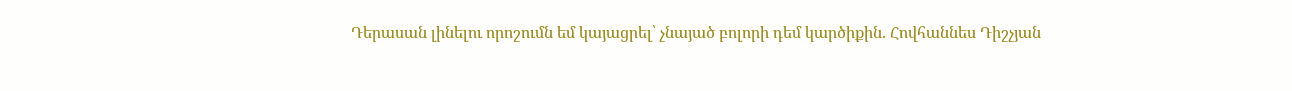Դերասան լինելու որոշումն եմ կայացրել՝ չնայած բոլորի դեմ կարծիքին. Հովհաննես Դիշչյան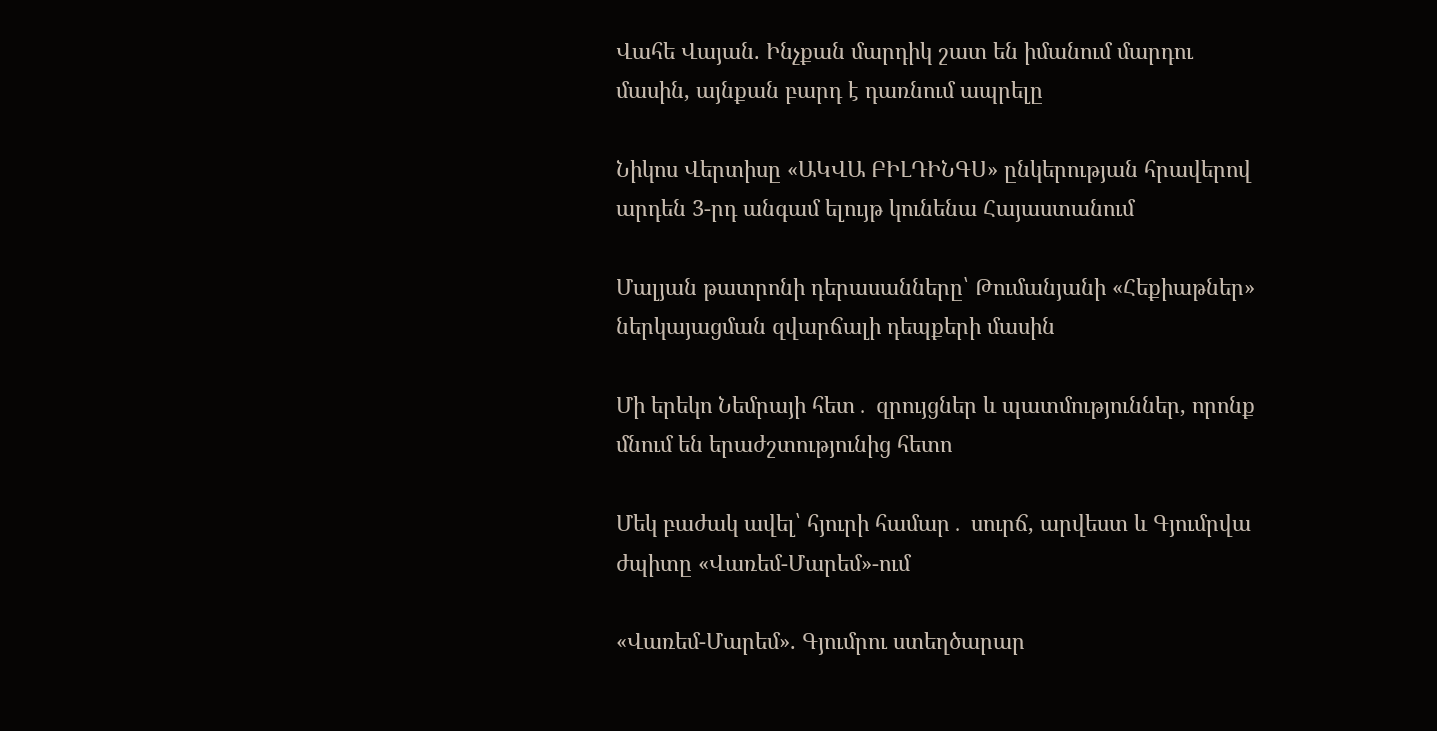Վահե Վայան. Ինչքան մարդիկ շատ են իմանում մարդու մասին, այնքան բարդ է դառնում ապրելը

Նիկոս Վերտիսը «ԱԿՎԱ ԲԻԼԴԻՆԳՍ» ընկերության հրավերով արդեն 3-րդ անգամ ելույթ կունենա Հայաստանում

Մալյան թատրոնի դերասանները՝ Թումանյանի «Հեքիաթներ» ներկայացման զվարճալի դեպքերի մասին

Մի երեկո Նեմրայի հետ․ զրույցներ և պատմություններ, որոնք մնում են երաժշտությունից հետո

Մեկ բաժակ ավել՝ հյուրի համար․ սուրճ, արվեստ և Գյումրվա ժպիտը «Վառեմ-Մարեմ»-ում

«Վառեմ-Մարեմ». Գյումրու ստեղծարար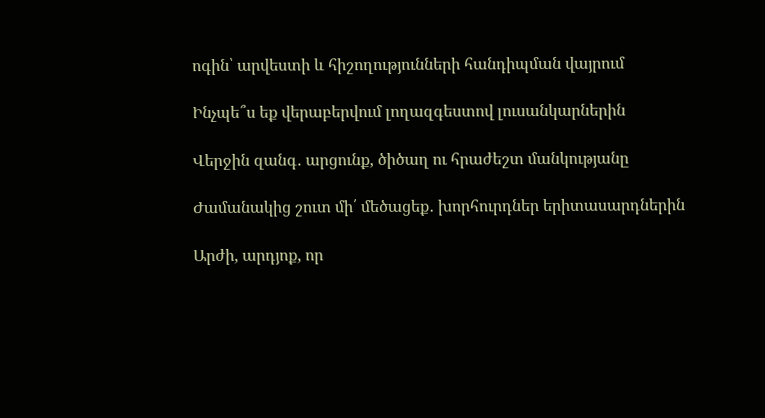ոգին՝ արվեստի և հիշողությունների հանդիպման վայրում

Ինչպե՞ս եք վերաբերվում լողազգեստով լուսանկարներին

Վերջին զանգ․ արցունք, ծիծաղ ու հրաժեշտ մանկությանը

Ժամանակից շուտ մի՛ մեծացեք․ խորհուրդներ երիտասարդներին

Արժի, արդյոք, որ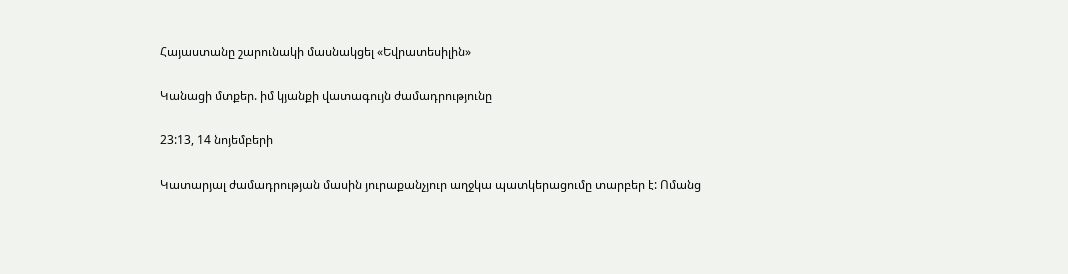Հայաստանը շարունակի մասնակցել «Եվրատեսիլին»

Կանացի մտքեր. իմ կյանքի վատագույն ժամադրությունը

23:13, 14 նոյեմբերի

Կատարյալ ժամադրության մասին յուրաքանչյուր աղջկա պատկերացումը տարբեր է: Ոմանց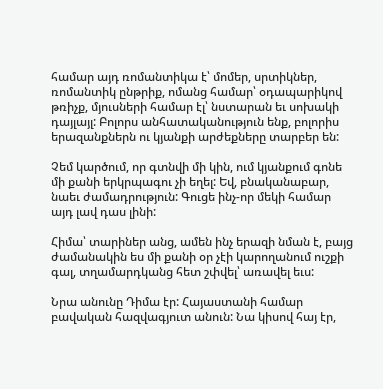համար այդ ռոմանտիկա է՝ մոմեր, սրտիկներ, ռոմանտիկ ընթրիք, ոմանց համար՝ օդապարիկով թռիչք, մյուսների համար էլ՝ նստարան եւ սոխակի դայլայլ: Բոլորս անհատականություն ենք, բոլորիս երազանքներն ու կյանքի արժեքները տարբեր են:

Չեմ կարծում, որ գտնվի մի կին, ում կյանքում գոնե մի քանի երկրպագու չի եղել: Եվ, բնականաբար, նաեւ ժամադրություն: Գուցե ինչ-որ մեկի համար այդ լավ դաս լինի:

Հիմա՝ տարիներ անց, ամեն ինչ երազի նման է, բայց ժամանակին ես մի քանի օր չէի կարողանում ուշքի գալ, տղամարդկանց հետ շփվել՝ առավել եւս:

Նրա անունը Դիմա էր: Հայաստանի համար բավական հազվագյուտ անուն: Նա կիսով հայ էր,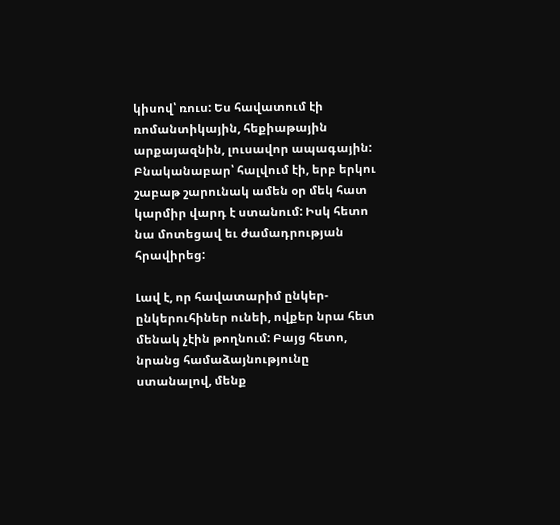կիսով՝ ռուս: Ես հավատում էի ռոմանտիկային, հեքիաթային արքայազնին, լուսավոր ապագային: Բնականաբար՝ հալվում էի, երբ երկու շաբաթ շարունակ ամեն օր մեկ հատ կարմիր վարդ է ստանում: Իսկ հետո նա մոտեցավ եւ ժամադրության հրավիրեց:

Լավ է, որ հավատարիմ ընկեր-ընկերուհիներ ունեի, ովքեր նրա հետ մենակ չէին թողնում: Բայց հետո, նրանց համաձայնությունը ստանալով, մենք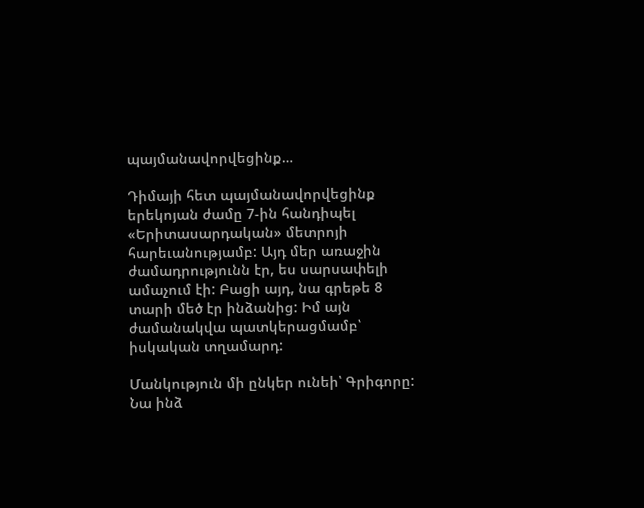պայմանավորվեցինք…

Դիմայի հետ պայմանավորվեցինք երեկոյան ժամը 7-ին հանդիպել «Երիտասարդական» մետրոյի հարեւանությամբ: Այդ մեր առաջին ժամադրությունն էր, ես սարսափելի ամաչում էի: Բացի այդ, նա գրեթե 8 տարի մեծ էր ինձանից: Իմ այն ժամանակվա պատկերացմամբ՝ իսկական տղամարդ:

Մանկություն մի ընկեր ունեի՝ Գրիգորը: Նա ինձ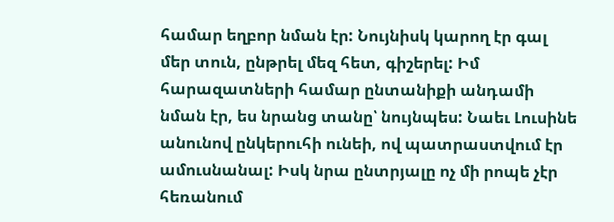համար եղբոր նման էր: Նույնիսկ կարող էր գալ մեր տուն, ընթրել մեզ հետ, գիշերել: Իմ հարազատների համար ընտանիքի անդամի նման էր, ես նրանց տանը՝ նույնպես: Նաեւ Լուսինե անունով ընկերուհի ունեի, ով պատրաստվում էր ամուսնանալ: Իսկ նրա ընտրյալը ոչ մի րոպե չէր հեռանում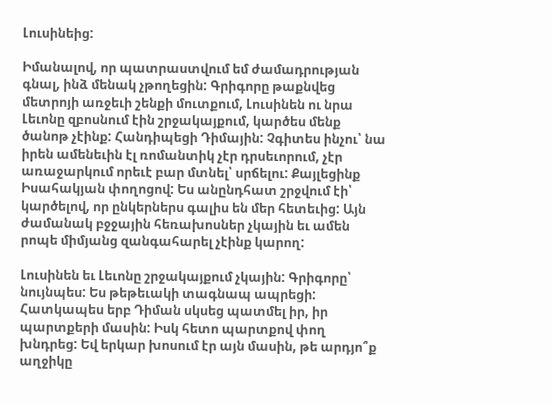Լուսինեից:

Իմանալով, որ պատրաստվում եմ ժամադրության գնալ, ինձ մենակ չթողեցին: Գրիգորը թաքնվեց մետրոյի առջեւի շենքի մուտքում, Լուսինեն ու նրա Լեւոնը զբոսնում էին շրջակայքում, կարծես մենք ծանոթ չէինք: Հանդիպեցի Դիմային: Չգիտես ինչու՝ նա իրեն ամենեւին էլ ռոմանտիկ չէր դրսեւորում, չէր առաջարկում որեւէ բար մտնել՝ սրճելու: Քայլեցինք Իսահակյան փողոցով: Ես անընդհատ շրջվում էի՝ կարծելով, որ ընկերներս գալիս են մեր հետեւից: Այն ժամանակ բջջային հեռախոսներ չկային եւ ամեն րոպե միմյանց զանգահարել չէինք կարող:

Լուսինեն եւ Լեւոնը շրջակայքում չկային: Գրիգորը՝ նույնպես: Ես թեթեւակի տագնապ ապրեցի: Հատկապես երբ Դիման սկսեց պատմել իր, իր պարտքերի մասին: Իսկ հետո պարտքով փող խնդրեց: Եվ երկար խոսում էր այն մասին, թե արդյո՞ք աղջիկը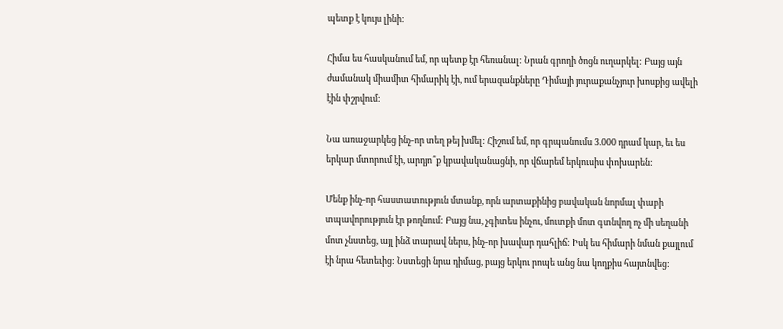պետք է կույս լինի:

Հիմա ես հասկանում եմ, որ պետք էր հեռանալ: Նրան գրողի ծոցն ուղարկել: Բայց այն ժամանակ միամիտ հիմարիկ էի, ում երազանքները Դիմայի յուրաքանչյուր խոսքից ավելի էին փշրվում:

Նա առաջարկեց ինչ-որ տեղ թեյ խմել: Հիշում եմ, որ գրպանումս 3.000 դրամ կար, եւ ես երկար մտորում էի, արդյո՞ք կբավականացնի, որ վճարեմ երկուսիս փոխարեն:

Մենք ինչ-որ հաստատություն մտանք, որն արտաքինից բավական նորմալ փաբի տպավորություն էր թողնում: Բայց նա, չգիտես ինչու, մուտքի մոտ գտնվող ոչ մի սեղանի մոտ չնստեց, այլ ինձ տարավ ներս, ինչ-որ խավար դահլիճ: Իսկ ես հիմարի նման քայլում էի նրա հետեւից: Նստեցի նրա դիմաց, բայց երկու րոպե անց նա կողքիս հայտնվեց: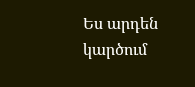Ես արդեն կարծում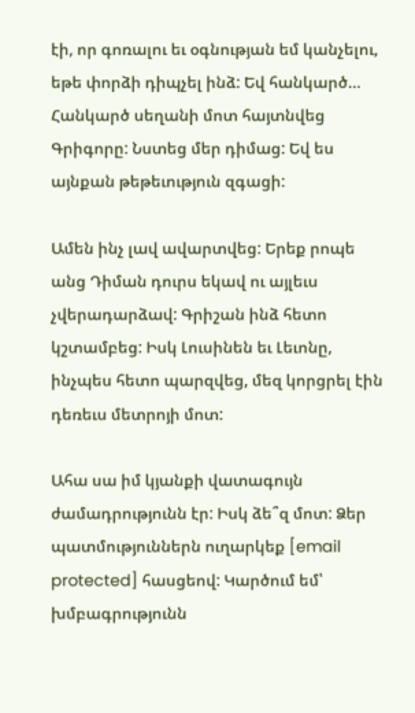էի, որ գոռալու եւ օգնության եմ կանչելու, եթե փորձի դիպչել ինձ: Եվ հանկարծ… Հանկարծ սեղանի մոտ հայտնվեց Գրիգորը: Նստեց մեր դիմաց: Եվ ես այնքան թեթեւություն զգացի:

Ամեն ինչ լավ ավարտվեց: Երեք րոպե անց Դիման դուրս եկավ ու այլեւս չվերադարձավ: Գրիշան ինձ հետո կշտամբեց: Իսկ Լուսինեն եւ Լեւոնը, ինչպես հետո պարզվեց, մեզ կորցրել էին դեռեւս մետրոյի մոտ:

Ահա սա իմ կյանքի վատագույն ժամադրությունն էր: Իսկ ձե՞զ մոտ: Ձեր պատմություններն ուղարկեք [email protected] հասցեով: Կարծում եմ՝ խմբագրությունն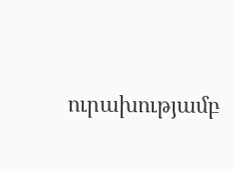ուրախությամբ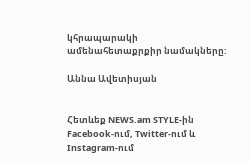կհրապարակի ամենահետաքրքիր նամակները:

Աննա Ավետիսյան


Հետևեք NEWS.am STYLE-ին Facebook-ում, Twitter-ում և Instagram-ում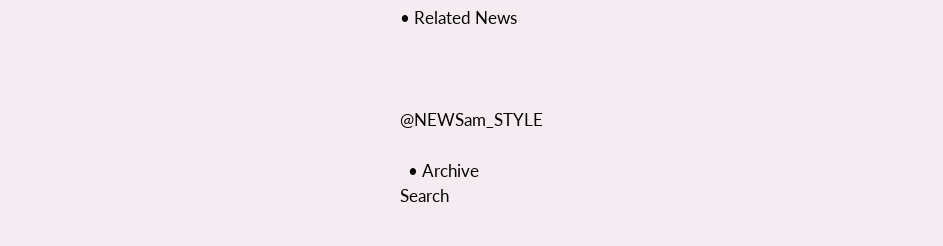• Related News



@NEWSam_STYLE

  • Archive
Search